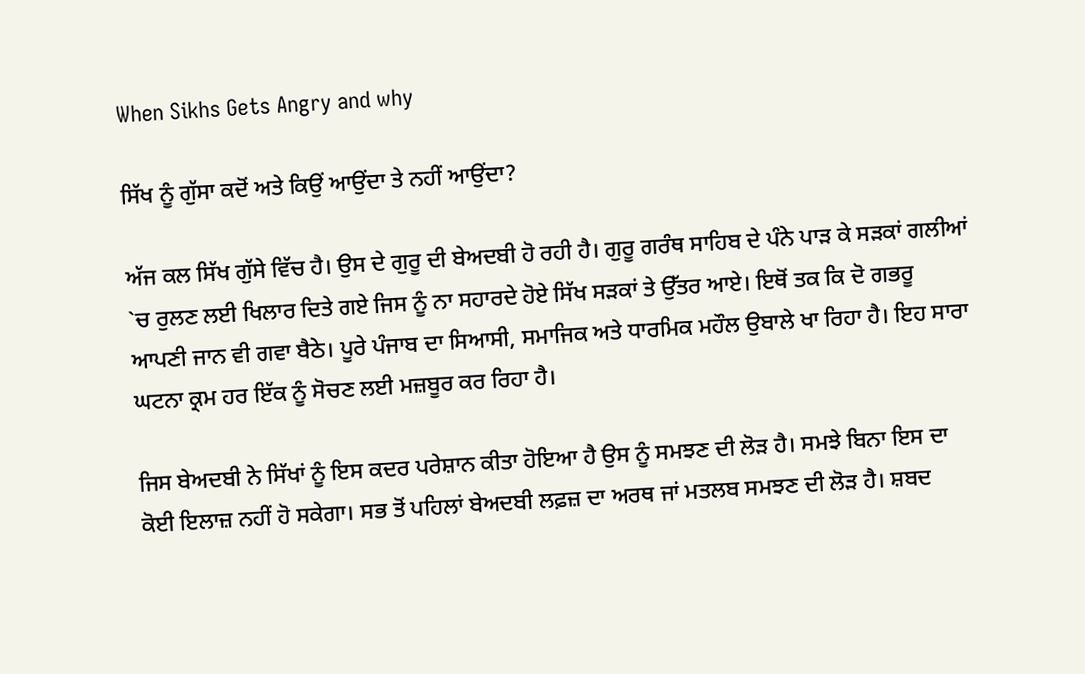When Sikhs Gets Angry and why

ਸਿੱਖ ਨੂੰ ਗੁੱਸਾ ਕਦੋਂ ਅਤੇ ਕਿਉਂ ਆਉਂਦਾ ਤੇ ਨਹੀਂ ਆਉਂਦਾ?

ਅੱਜ ਕਲ ਸਿੱਖ ਗੁੱਸੇ ਵਿੱਚ ਹੈ। ਉਸ ਦੇ ਗੁਰੂ ਦੀ ਬੇਅਦਬੀ ਹੋ ਰਹੀ ਹੈ। ਗੁਰੂ ਗਰੰਥ ਸਾਹਿਬ ਦੇ ਪੰਨੇ ਪਾੜ ਕੇ ਸੜਕਾਂ ਗਲੀਆਂ `ਚ ਰੁਲਣ ਲਈ ਖਿਲਾਰ ਦਿਤੇ ਗਏ ਜਿਸ ਨੂੰ ਨਾ ਸਹਾਰਦੇ ਹੋਏ ਸਿੱਖ ਸੜਕਾਂ ਤੇ ਉੱਤਰ ਆਏ। ਇਥੋਂ ਤਕ ਕਿ ਦੋ ਗਭਰੂ ਆਪਣੀ ਜਾਨ ਵੀ ਗਵਾ ਬੈਠੇ। ਪੂਰੇ ਪੰਜਾਬ ਦਾ ਸਿਆਸੀ, ਸਮਾਜਿਕ ਅਤੇ ਧਾਰਮਿਕ ਮਹੌਲ ਉਬਾਲੇ ਖਾ ਰਿਹਾ ਹੈ। ਇਹ ਸਾਰਾ ਘਟਨਾ ਕ੍ਰਮ ਹਰ ਇੱਕ ਨੂੰ ਸੋਚਣ ਲਈ ਮਜ਼ਬੂਰ ਕਰ ਰਿਹਾ ਹੈ।

ਜਿਸ ਬੇਅਦਬੀ ਨੇ ਸਿੱਖਾਂ ਨੂੰ ਇਸ ਕਦਰ ਪਰੇਸ਼ਾਨ ਕੀਤਾ ਹੋਇਆ ਹੈ ਉਸ ਨੂੰ ਸਮਝਣ ਦੀ ਲੋੜ ਹੈ। ਸਮਝੇ ਬਿਨਾ ਇਸ ਦਾ ਕੋਈ ਇਲਾਜ਼ ਨਹੀਂ ਹੋ ਸਕੇਗਾ। ਸਭ ਤੋਂ ਪਹਿਲਾਂ ਬੇਅਦਬੀ ਲਫ਼ਜ਼ ਦਾ ਅਰਥ ਜਾਂ ਮਤਲਬ ਸਮਝਣ ਦੀ ਲੋੜ ਹੈ। ਸ਼ਬਦ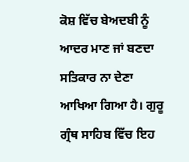ਕੋਸ਼ ਵਿੱਚ ਬੇਅਦਬੀ ਨੂੰ ਆਦਰ ਮਾਣ ਜਾਂ ਬਣਦਾ ਸਤਿਕਾਰ ਨਾ ਦੇਣਾ ਆਖਿਆ ਗਿਆ ਹੈ। ਗੁਰੂ ਗ੍ਰੰਥ ਸਾਹਿਬ ਵਿੱਚ ਇਹ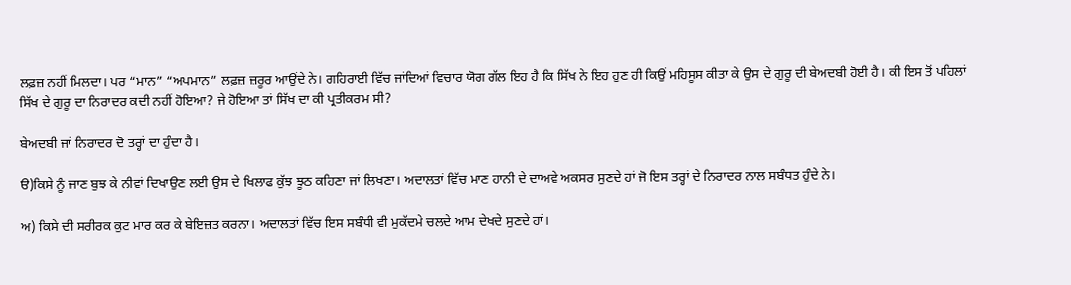ਲਫ਼ਜ਼ ਨਹੀਂ ਮਿਲਦਾ। ਪਰ “ਮਾਨ” “ਅਪਮਾਨ” ਲਫ਼ਜ਼ ਜ਼ਰੂਰ ਆਉਂਦੇ ਨੇ। ਗਹਿਰਾਈ ਵਿੱਚ ਜਾਂਦਿਆਂ ਵਿਚਾਰ ਯੋਗ ਗੱਲ ਇਹ ਹੈ ਕਿ ਸਿੱਖ ਨੇ ਇਹ ਹੁਣ ਹੀ ਕਿਉਂ ਮਹਿਸੂਸ ਕੀਤਾ ਕੇ ਉਸ ਦੇ ਗੁਰੂ ਦੀ ਬੇਅਦਬੀ ਹੋਈ ਹੈ। ਕੀ ਇਸ ਤੋਂ ਪਹਿਲਾਂ ਸਿੱਖ ਦੇ ਗੁਰੂ ਦਾ ਨਿਰਾਦਰ ਕਦੀ ਨਹੀਂ ਹੋਇਆ? ਜੇ ਹੋਇਆ ਤਾਂ ਸਿੱਖ ਦਾ ਕੀ ਪ੍ਰਤੀਕਰਮ ਸੀ?

ਬੇਅਦਬੀ ਜਾਂ ਨਿਰਾਦਰ ਦੋ ਤਰ੍ਹਾਂ ਦਾ ਹੁੰਦਾ ਹੈ।

ੳ)ਕਿਸੇ ਨੂੰ ਜਾਣ ਬੁਝ ਕੇ ਨੀਵਾਂ ਦਿਖਾਉਣ ਲਈ ਉਸ ਦੇ ਖਿਲਾਫ ਕੁੱਝ ਝੂਠ ਕਹਿਣਾ ਜਾਂ ਲਿਖਣਾ। ਅਦਾਲਤਾਂ ਵਿੱਚ ਮਾਣ ਹਾਨੀ ਦੇ ਦਾਅਵੇ ਅਕਸਰ ਸੁਣਦੇ ਹਾਂ ਜੋ ਇਸ ਤਰ੍ਹਾਂ ਦੇ ਨਿਰਾਦਰ ਨਾਲ ਸਬੰਧਤ ਹੁੰਦੇ ਨੇ।

ਅ) ਕਿਸੇ ਦੀ ਸਰੀਰਕ ਕੁਟ ਮਾਰ ਕਰ ਕੇ ਬੇਇਜ਼ਤ ਕਰਨਾ। ਅਦਾਲਤਾਂ ਵਿੱਚ ਇਸ ਸਬੰਧੀ ਵੀ ਮੁਕੱਦਮੇ ਚਲਦੇ ਆਮ ਦੇਖਦੇ ਸੁਣਦੇ ਹਾਂ।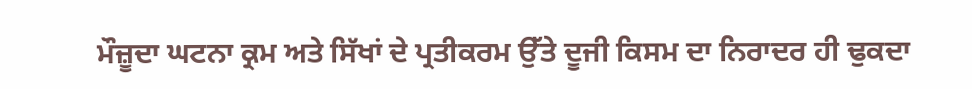ਮੌਜ਼ੂਦਾ ਘਟਨਾ ਕ੍ਰਮ ਅਤੇ ਸਿੱਖਾਂ ਦੇ ਪ੍ਰਤੀਕਰਮ ਉੱਤੇ ਦੂਜੀ ਕਿਸਮ ਦਾ ਨਿਰਾਦਰ ਹੀ ਢੁਕਦਾ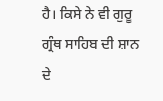ਹੈ। ਕਿਸੇ ਨੇ ਵੀ ਗੁਰੂ ਗ੍ਰੰਥ ਸਾਹਿਬ ਦੀ ਸ਼ਾਨ ਦੇ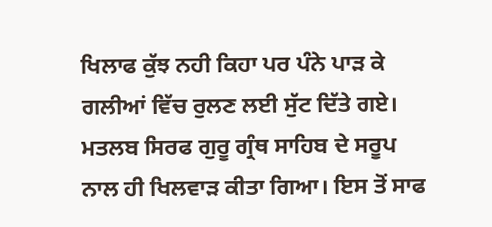ਖਿਲਾਫ ਕੁੱਝ ਨਹੀ ਕਿਹਾ ਪਰ ਪੰਨੇ ਪਾੜ ਕੇ ਗਲੀਆਂ ਵਿੱਚ ਰੁਲਣ ਲਈ ਸੁੱਟ ਦਿੱਤੇ ਗਏ। ਮਤਲਬ ਸਿਰਫ ਗੁਰੂ ਗ੍ਰੰਥ ਸਾਹਿਬ ਦੇ ਸਰੂਪ ਨਾਲ ਹੀ ਖਿਲਵਾੜ ਕੀਤਾ ਗਿਆ। ਇਸ ਤੋਂ ਸਾਫ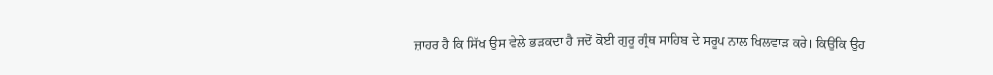ਜ਼ਾਹਰ ਹੈ ਕਿ ਸਿੱਖ ਉਸ ਵੇਲੇ ਭੜਕਦਾ ਹੈ ਜਦੋਂ ਕੋਈ ਗੁਰੂ ਗ੍ਰੰਥ ਸਾਹਿਬ ਦੇ ਸਰੂਪ ਨਾਲ ਖਿਲਵਾੜ ਕਰੇ। ਕਿਉਂਕਿ ਉਹ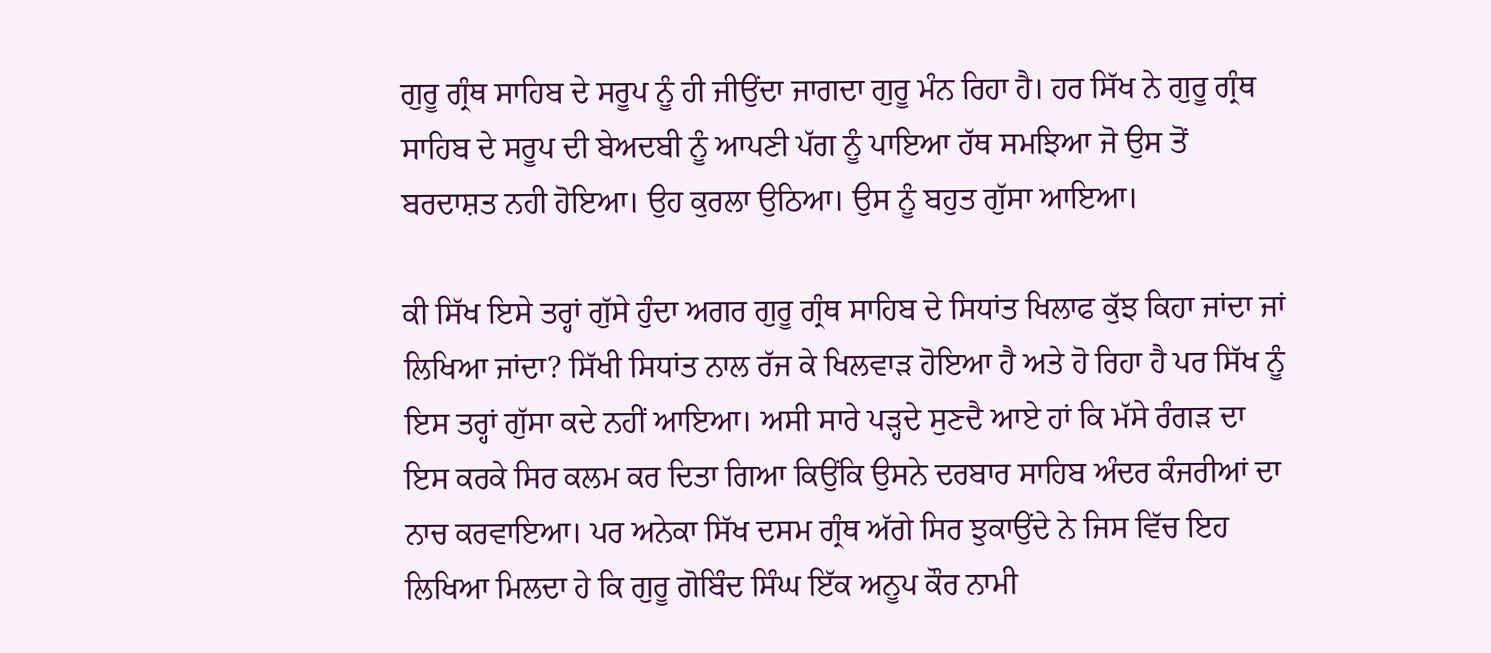ਗੁਰੂ ਗ੍ਰੰਥ ਸਾਹਿਬ ਦੇ ਸਰੂਪ ਨੂੰ ਹੀ ਜੀਉਂਦਾ ਜਾਗਦਾ ਗੁਰੂ ਮੰਨ ਰਿਹਾ ਹੈ। ਹਰ ਸਿੱਖ ਨੇ ਗੁਰੂ ਗ੍ਰੰਥ ਸਾਹਿਬ ਦੇ ਸਰੂਪ ਦੀ ਬੇਅਦਬੀ ਨੂੰ ਆਪਣੀ ਪੱਗ ਨੂੰ ਪਾਇਆ ਹੱਥ ਸਮਝਿਆ ਜੋ ਉਸ ਤੋਂ ਬਰਦਾਸ਼ਤ ਨਹੀ ਹੋਇਆ। ਉਹ ਕੁਰਲਾ ਉਠਿਆ। ਉਸ ਨੂੰ ਬਹੁਤ ਗੁੱਸਾ ਆਇਆ।

ਕੀ ਸਿੱਖ ਇਸੇ ਤਰ੍ਹਾਂ ਗੁੱਸੇ ਹੁੰਦਾ ਅਗਰ ਗੁਰੂ ਗ੍ਰੰਥ ਸਾਹਿਬ ਦੇ ਸਿਧਾਂਤ ਖਿਲਾਫ ਕੁੱਝ ਕਿਹਾ ਜਾਂਦਾ ਜਾਂ ਲਿਖਿਆ ਜਾਂਦਾ? ਸਿੱਖੀ ਸਿਧਾਂਤ ਨਾਲ ਰੱਜ ਕੇ ਖਿਲਵਾੜ ਹੋਇਆ ਹੈ ਅਤੇ ਹੋ ਰਿਹਾ ਹੈ ਪਰ ਸਿੱਖ ਨੂੰ ਇਸ ਤਰ੍ਹਾਂ ਗੁੱਸਾ ਕਦੇ ਨਹੀਂ ਆਇਆ। ਅਸੀ ਸਾਰੇ ਪੜ੍ਹਦੇ ਸੁਣਦੈ ਆਏ ਹਾਂ ਕਿ ਮੱਸੇ ਰੰਗੜ ਦਾ ਇਸ ਕਰਕੇ ਸਿਰ ਕਲਮ ਕਰ ਦਿਤਾ ਗਿਆ ਕਿਉਂਕਿ ਉਸਨੇ ਦਰਬਾਰ ਸਾਹਿਬ ਅੰਦਰ ਕੰਜਰੀਆਂ ਦਾ ਨਾਚ ਕਰਵਾਇਆ। ਪਰ ਅਨੇਕਾ ਸਿੱਖ ਦਸਮ ਗ੍ਰੰਥ ਅੱਗੇ ਸਿਰ ਝੁਕਾਉਂਦੇ ਨੇ ਜਿਸ ਵਿੱਚ ਇਹ ਲਿਖਿਆ ਮਿਲਦਾ ਹੇ ਕਿ ਗੁਰੂ ਗੋਬਿੰਦ ਸਿੰਘ ਇੱਕ ਅਨੂਪ ਕੌਰ ਨਾਮੀ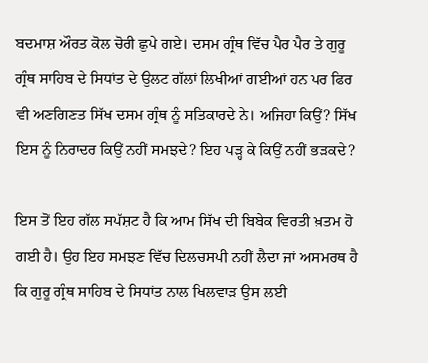ਬਦਮਾਸ਼ ਔਰਤ ਕੋਲ ਚੋਰੀ ਛੁਪੇ ਗਏ। ਦਸਮ ਗ੍ਰੰਥ ਵਿੱਚ ਪੈਰ ਪੈਰ ਤੇ ਗੁਰੂ ਗ੍ਰੰਥ ਸਾਹਿਬ ਦੇ ਸਿਧਾਂਤ ਦੇ ਉਲਟ ਗੱਲਾਂ ਲਿਖੀਆਂ ਗਈਆਂ ਹਨ ਪਰ ਫਿਰ ਵੀ ਅਣਗਿਣਤ ਸਿੱਖ ਦਸਮ ਗ੍ਰੰਥ ਨੂੰ ਸਤਿਕਾਰਦੇ ਨੇ। ਅਜਿਹਾ ਕਿਉਂ? ਸਿੱਖ ਇਸ ਨੂੰ ਨਿਰਾਦਰ ਕਿਉਂ ਨਹੀਂ ਸਮਝਦੇ? ਇਹ ਪੜ੍ਹ ਕੇ ਕਿਉਂ ਨਹੀਂ ਭੜਕਦੇ?

ਇਸ ਤੋਂ ਇਹ ਗੱਲ ਸਪੱਸ਼ਟ ਹੈ ਕਿ ਆਮ ਸਿੱਖ ਦੀ ਬਿਬੇਕ ਵਿਰਤੀ ਖ਼ਤਮ ਹੋ ਗਈ ਹੈ। ਉਹ ਇਹ ਸਮਝਣ ਵਿੱਚ ਦਿਲਚਸਪੀ ਨਹੀਂ ਲੈਦਾ ਜਾਂ ਅਸਮਰਥ ਹੈ ਕਿ ਗੁਰੂ ਗ੍ਰੰਥ ਸਾਹਿਬ ਦੇ ਸਿਧਾਂਤ ਨਾਲ ਖਿਲਵਾੜ ਉਸ ਲਈ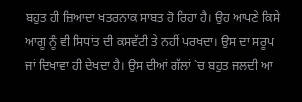ਬਹੁਤ ਹੀ ਜ਼ਿਆਦਾ ਖਤਰਨਾਕ ਸਾਬਤ ਹੋ ਰਿਹਾ ਹੈ। ਉਹ ਆਪਣੇ ਕਿਸੇ ਆਗੂ ਨੂੰ ਵੀ ਸਿਧਾਂਤ ਦੀ ਕਸਵੱਟੀ ਤੇ ਨਹੀਂ ਪਰਖਦਾ। ਉਸ ਦਾ ਸਰੂਪ ਜਾਂ ਦਿਖਾਵਾ ਹੀ ਦੇਖਦਾ ਹੈ। ਉਸ ਦੀਆਂ ਗੱਲਾਂ `ਚ ਬਹੁਤ ਜਲਦੀ ਆ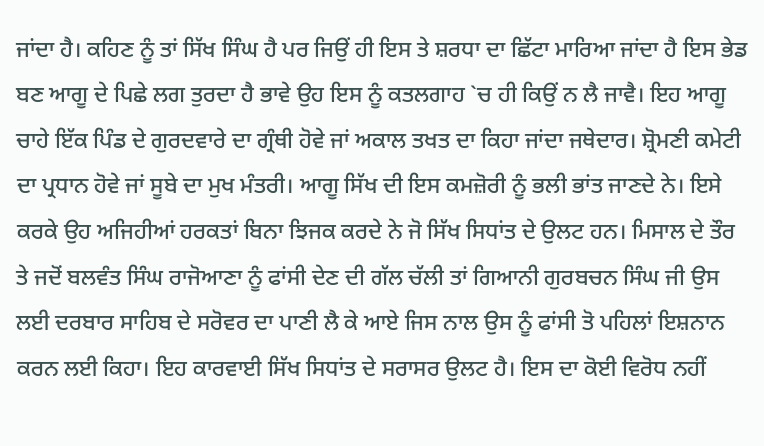ਜਾਂਦਾ ਹੈ। ਕਹਿਣ ਨੂੰ ਤਾਂ ਸਿੱਖ ਸਿੰਘ ਹੈ ਪਰ ਜਿਉਂ ਹੀ ਇਸ ਤੇ ਸ਼ਰਧਾ ਦਾ ਛਿੱਟਾ ਮਾਰਿਆ ਜਾਂਦਾ ਹੈ ਇਸ ਭੇਡ ਬਣ ਆਗੂ ਦੇ ਪਿਛੇ ਲਗ ਤੁਰਦਾ ਹੈ ਭਾਵੇ ਉਹ ਇਸ ਨੂੰ ਕਤਲਗਾਹ `ਚ ਹੀ ਕਿਉਂ ਨ ਲੈ ਜਾਵੈ। ਇਹ ਆਗੂ ਚਾਹੇ ਇੱਕ ਪਿੰਡ ਦੇ ਗੁਰਦਵਾਰੇ ਦਾ ਗ੍ਰੰਥੀ ਹੋਵੇ ਜਾਂ ਅਕਾਲ ਤਖਤ ਦਾ ਕਿਹਾ ਜਾਂਦਾ ਜਥੇਦਾਰ। ਸ਼੍ਰੋਮਣੀ ਕਮੇਟੀ ਦਾ ਪ੍ਰਧਾਨ ਹੋਵੇ ਜਾਂ ਸੂਬੇ ਦਾ ਮੁਖ ਮੰਤਰੀ। ਆਗੂ ਸਿੱਖ ਦੀ ਇਸ ਕਮਜ਼ੋਰੀ ਨੂੰ ਭਲੀ ਭਾਂਤ ਜਾਣਦੇ ਨੇ। ਇਸੇ ਕਰਕੇ ਉਹ ਅਜਿਹੀਆਂ ਹਰਕਤਾਂ ਬਿਨਾ ਝਿਜਕ ਕਰਦੇ ਨੇ ਜੋ ਸਿੱਖ ਸਿਧਾਂਤ ਦੇ ਉਲਟ ਹਨ। ਮਿਸਾਲ ਦੇ ਤੌਰ ਤੇ ਜਦੋਂ ਬਲਵੰਤ ਸਿੰਘ ਰਾਜੋਆਣਾ ਨੂੰ ਫਾਂਸੀ ਦੇਣ ਦੀ ਗੱਲ ਚੱਲੀ ਤਾਂ ਗਿਆਨੀ ਗੁਰਬਚਨ ਸਿੰਘ ਜੀ ਉਸ ਲਈ ਦਰਬਾਰ ਸਾਹਿਬ ਦੇ ਸਰੋਵਰ ਦਾ ਪਾਣੀ ਲੈ ਕੇ ਆਏ ਜਿਸ ਨਾਲ ਉਸ ਨੂੰ ਫਾਂਸੀ ਤੋ ਪਹਿਲਾਂ ਇਸ਼ਨਾਨ ਕਰਨ ਲਈ ਕਿਹਾ। ਇਹ ਕਾਰਵਾਈ ਸਿੱਖ ਸਿਧਾਂਤ ਦੇ ਸਰਾਸਰ ਉਲਟ ਹੈ। ਇਸ ਦਾ ਕੋਈ ਵਿਰੋਧ ਨਹੀਂ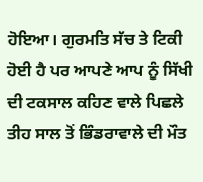ਹੋਇਆ। ਗੁਰਮਤਿ ਸੱਚ ਤੇ ਟਿਕੀ ਹੋਈ ਹੈ ਪਰ ਆਪਣੇ ਆਪ ਨੂੰ ਸਿੱਖੀ ਦੀ ਟਕਸਾਲ ਕਹਿਣ ਵਾਲੇ ਪਿਛਲੇ ਤੀਹ ਸਾਲ ਤੋਂ ਭਿੰਡਰਾਵਾਲੇ ਦੀ ਮੌਤ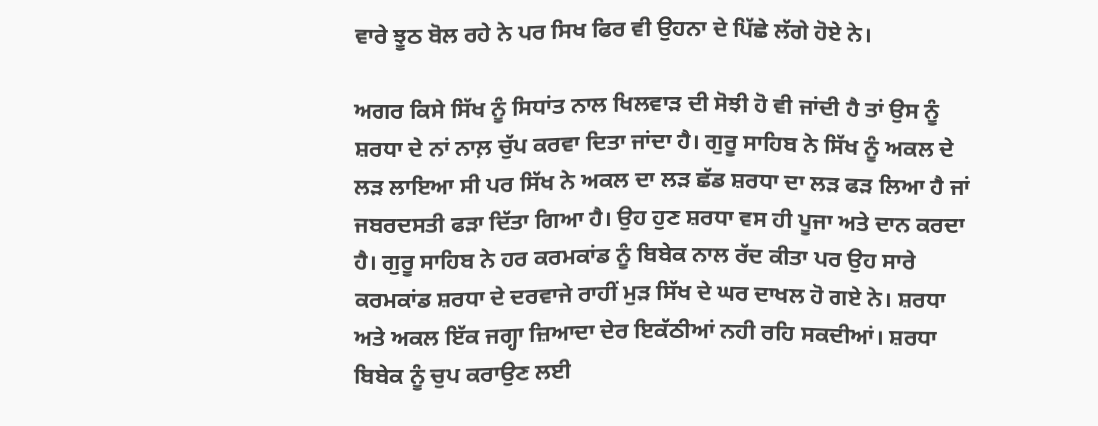ਵਾਰੇ ਝੂਠ ਬੋਲ ਰਹੇ ਨੇ ਪਰ ਸਿਖ ਫਿਰ ਵੀ ਉਹਨਾ ਦੇ ਪਿੱਛੇ ਲੱਗੇ ਹੋਏ ਨੇ।

ਅਗਰ ਕਿਸੇ ਸਿੱਖ ਨੂੰ ਸਿਧਾਂਤ ਨਾਲ ਖਿਲਵਾੜ ਦੀ ਸੋਝੀ ਹੋ ਵੀ ਜਾਂਦੀ ਹੈ ਤਾਂ ਉਸ ਨੂੰ ਸ਼ਰਧਾ ਦੇ ਨਾਂ ਨਾਲ਼ ਚੁੱਪ ਕਰਵਾ ਦਿਤਾ ਜਾਂਦਾ ਹੈ। ਗੁਰੂ ਸਾਹਿਬ ਨੇ ਸਿੱਖ ਨੂੰ ਅਕਲ ਦੇ ਲੜ ਲਾਇਆ ਸੀ ਪਰ ਸਿੱਖ ਨੇ ਅਕਲ ਦਾ ਲੜ ਛੱਡ ਸ਼ਰਧਾ ਦਾ ਲੜ ਫੜ ਲਿਆ ਹੈ ਜਾਂ ਜਬਰਦਸਤੀ ਫੜਾ ਦਿੱਤਾ ਗਿਆ ਹੈ। ਉਹ ਹੁਣ ਸ਼ਰਧਾ ਵਸ ਹੀ ਪੂਜਾ ਅਤੇ ਦਾਨ ਕਰਦਾ ਹੈ। ਗੁਰੂ ਸਾਹਿਬ ਨੇ ਹਰ ਕਰਮਕਾਂਡ ਨੂੰ ਬਿਬੇਕ ਨਾਲ ਰੱਦ ਕੀਤਾ ਪਰ ਉਹ ਸਾਰੇ ਕਰਮਕਾਂਡ ਸ਼ਰਧਾ ਦੇ ਦਰਵਾਜੇ ਰਾਹੀਂ ਮੁੜ ਸਿੱਖ ਦੇ ਘਰ ਦਾਖਲ ਹੋ ਗਏ ਨੇ। ਸ਼ਰਧਾ ਅਤੇ ਅਕਲ ਇੱਕ ਜਗ੍ਹਾ ਜ਼ਿਆਦਾ ਦੇਰ ਇਕੱਠੀਆਂ ਨਹੀ ਰਹਿ ਸਕਦੀਆਂ। ਸ਼ਰਧਾ ਬਿਬੇਕ ਨੂੰ ਚੁਪ ਕਰਾਉਣ ਲਈ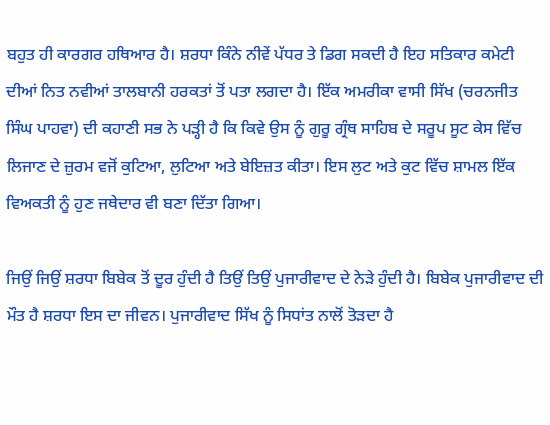ਬਹੁਤ ਹੀ ਕਾਰਗਰ ਹਥਿਆਰ ਹੈ। ਸ਼ਰਧਾ ਕਿੰਨੇ ਨੀਵੇਂ ਪੱਧਰ ਤੇ ਡਿਗ ਸਕਦੀ ਹੈ ਇਹ ਸਤਿਕਾਰ ਕਮੇਟੀ ਦੀਆਂ ਨਿਤ ਨਵੀਆਂ ਤਾਲਬਾਨੀ ਹਰਕਤਾਂ ਤੋਂ ਪਤਾ ਲਗਦਾ ਹੈ। ਇੱਕ ਅਮਰੀਕਾ ਵਾਸੀ ਸਿੱਖ (ਚਰਨਜੀਤ ਸਿੰਘ ਪਾਹਵਾ) ਦੀ ਕਹਾਣੀ ਸਭ ਨੇ ਪੜ੍ਹੀ ਹੈ ਕਿ ਕਿਵੇ ਉਸ ਨੂੰ ਗੁਰੂ ਗ੍ਰੰਥ ਸਾਹਿਬ ਦੇ ਸਰੂਪ ਸੂਟ ਕੇਸ ਵਿੱਚ ਲਿਜਾਣ ਦੇ ਜ਼ੁਰਮ ਵਜੋਂ ਕੁਟਿਆ, ਲੁਟਿਆ ਅਤੇ ਬੇਇਜ਼ਤ ਕੀਤਾ। ਇਸ ਲੁਟ ਅਤੇ ਕੁਟ ਵਿੱਚ ਸ਼ਾਮਲ ਇੱਕ ਵਿਅਕਤੀ ਨੂੰ ਹੁਣ ਜਥੇਦਾਰ ਵੀ ਬਣਾ ਦਿੱਤਾ ਗਿਆ।

ਜਿਉਂ ਜਿਉਂ ਸ਼ਰਧਾ ਬਿਬੇਕ ਤੋਂ ਦੂਰ ਹੁੰਦੀ ਹੈ ਤਿਉਂ ਤਿਉਂ ਪੁਜਾਰੀਵਾਦ ਦੇ ਨੇੜੇ ਹੁੰਦੀ ਹੈ। ਬਿਬੇਕ ਪੁਜਾਰੀਵਾਦ ਦੀ ਮੌਤ ਹੈ ਸ਼ਰਧਾ ਇਸ ਦਾ ਜੀਵਨ। ਪੁਜਾਰੀਵਾਦ ਸਿੱਖ ਨੂੰ ਸਿਧਾਂਤ ਨਾਲੋਂ ਤੋੜਦਾ ਹੈ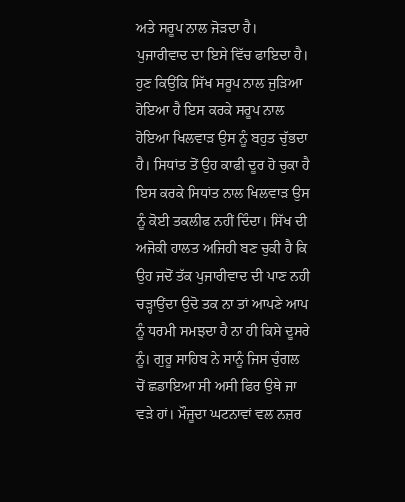ਅਤੇ ਸਰੂਪ ਨਾਲ ਜੋੜਦਾ ਹੈ। ਪੁਜਾਰੀਵਾਦ ਦਾ ਇਸੇ ਵਿੱਚ ਫਾਇਦਾ ਹੈ। ਹੁਣ ਕਿਉਂਕਿ ਸਿੱਖ ਸਰੂਪ ਨਾਲ ਜੁੜਿਆ ਹੋਇਆ ਹੈ ਇਸ ਕਰਕੇ ਸਰੂਪ ਨਾਲ ਹੋਇਆ ਖਿਲਵਾੜ ਉਸ ਨੂੰ ਬਹੁਤ ਚੁੱਭਦਾ ਹੈ। ਸਿਧਾਂਤ ਤੋਂ ਉਹ ਕਾਫੀ ਦੂਰ ਹੋ ਚੁਕਾ ਹੈ ਇਸ ਕਰਕੇ ਸਿਧਾਂਤ ਨਾਲ ਖਿਲਵਾੜ ਉਸ ਨੂੰ ਕੋਈ ਤਕਲੀਫ ਨਹੀਂ ਦਿੰਦਾ। ਸਿੱਖ ਦੀ ਅਜੋਕੀ ਹਾਲਤ ਅਜਿਹੀ ਬਣ ਚੁਕੀ ਹੈ ਕਿ ਉਹ ਜਦੋਂ ਤੱਕ ਪੁਜਾਰੀਵਾਦ ਦੀ ਪਾਣ ਨਹੀ ਚੜ੍ਹਾਉਂਦਾ ਉਦੋ ਤਕ ਨਾ ਤਾਂ ਆਪਣੇ ਆਪ ਨੂੰ ਧਰਮੀ ਸਮਝਦਾ ਹੈ ਨਾ ਹੀ ਕਿਸੇ ਦੂਸਰੇ ਨੂੰ। ਗੁਰੂ ਸਾਹਿਬ ਨੇ ਸਾਨੂੰ ਜਿਸ ਚੁੰਗਲ ਚੋਂ ਛਡਾਇਆ ਸੀ ਅਸੀ ਫਿਰ ਉਥੇ ਜਾ ਵੜੇ ਹਾਂ। ਮੌਜੂਦਾ ਘਟਨਾਵਾਂ ਵਲ ਨਜ਼ਰ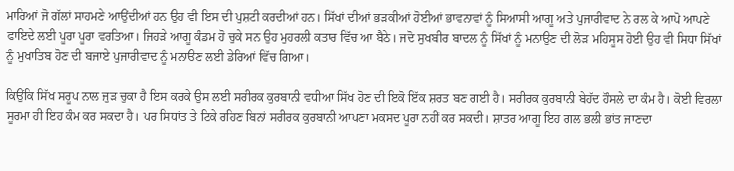ਮਾਰਿਆਂ ਜੋ ਗੱਲਾਂ ਸਾਹਮਣੇ ਆਉਂਦੀਆਂ ਹਨ ਉਹ ਵੀ ਇਸ ਦੀ ਪੁਸ਼ਟੀ ਕਰਦੀਆਂ ਹਨ। ਸਿੱਖਾਂ ਦੀਆਂ ਭੜਕੀਆਂ ਹੋਈਆਂ ਭਾਵਨਾਵਾਂ ਨੂੰ ਸਿਆਸੀ ਆਗੂ ਅਤੇ ਪੁਜਾਰੀਵਾਦ ਨੇ ਰਲ ਕੇ ਆਪੋ ਆਪਣੇ ਫਾਇਦੇ ਲਈ ਪੂਰਾ ਪੂਰਾ ਵਰਤਿਆ। ਜਿਹੜੇ ਆਗੂ ਕੰਡਮ ਹੋ ਚੁਕੇ ਸਨ ਉਹ ਮੁਹਰਲੀ ਕਤਾਰ ਵਿੱਚ ਆ ਬੈਠੇ। ਜਦੋ ਸੁਖਬੀਰ ਬਾਦਲ ਨੂੰ ਸਿੱਖਾਂ ਨੂੰ ਮਨਾਉਣ ਦੀ ਲੋੜ ਮਹਿਸੂਸ ਹੋਈ ਉਹ ਵੀ ਸਿਧਾ ਸਿੱਖਾਂ ਨੂੰ ਮੁਖਾਤਿਬ ਹੋਣ ਦੀ ਬਜਾਏ ਪੁਜਾਰੀਵਾਦ ਨੂੰ ਮਨਾੳਣ ਲਈ ਡੇਰਿਆਂ ਵਿੱਚ ਗਿਆ।

ਕਿਉਂਕਿ ਸਿੱਖ ਸਰੂਪ ਨਾਲ ਜੁੜ ਚੁਕਾ ਹੈ ਇਸ ਕਰਕੇ ਉਸ ਲਈ ਸਰੀਰਕ ਕੁਰਬਾਨੀ ਵਧੀਆ ਸਿੱਖ ਹੋਣ ਦੀ ਇਕੋ ਇੱਕ ਸ਼ਰਤ ਬਣ ਗਈ ਹੈ। ਸਰੀਰਕ ਕੁਰਬਾਨੀ ਬੇਹੱਦ ਹੌਸਲੇ ਦਾ ਕੰਮ ਹੈ। ਕੋਈ ਵਿਰਲਾ ਸੂਰਮਾ ਹੀ ਇਹ ਕੰਮ ਕਰ ਸਕਦਾ ਹੈ। ਪਰ ਸਿਧਾਂਤ ਤੇ ਟਿਕੇ ਰਹਿਣ ਬਿਨਾਂ ਸਰੀਰਕ ਕੁਰਬਾਨੀ ਆਪਣਾ ਮਕਸਦ ਪੂਰਾ ਨਹੀਂ ਕਰ ਸਕਦੀ। ਸ਼ਾਤਰ ਆਗੂ ਇਹ ਗਲ ਭਲੀ ਭਾਂਤ ਜਾਣਦਾ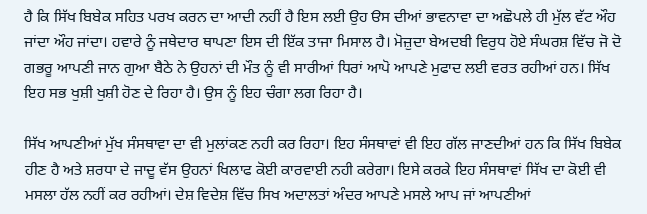ਹੈ ਕਿ ਸਿੱਖ ਬਿਬੇਕ ਸਹਿਤ ਪਰਖ ਕਰਨ ਦਾ ਆਦੀ ਨਹੀਂ ਹੈ ਇਸ ਲਈ ਉਹ ੳਸ ਦੀਆਂ ਭਾਵਨਾਵਾ ਦਾ ਅਛੋਪਲੇ ਹੀ ਮੁੱਲ ਵੱਟ ਔਹ ਜਾਂਦਾ ਔਹ ਜਾਂਦਾ। ਹਵਾਰੇ ਨੂੰ ਜਥੇਦਾਰ ਥਾਪਣਾ ਇਸ ਦੀ ਇੱਕ ਤਾਜਾ ਮਿਸਾਲ ਹੈ। ਮੋਜ਼ੁਦਾ ਬੇਅਦਬੀ ਵਿਰੁਧ ਹੋਏ ਸੰਘਰਸ਼ ਵਿੱਚ ਜੋ ਦੋ ਗਭਰੂ ਆਪਣੀ ਜਾਨ ਗੁਆ ਬੈਠੇ ਨੇ ਉਹਨਾਂ ਦੀ ਮੌਤ ਨੂੰ ਵੀ ਸਾਰੀਆਂ ਧਿਰਾਂ ਆਪੋ ਆਪਣੇ ਮੁਫਾਦ ਲਈ ਵਰਤ ਰਹੀਆਂ ਹਨ। ਸਿੱਖ ਇਹ ਸਭ ਖੁਸ਼ੀ ਖੁਸ਼ੀ ਹੋਣ ਦੇ ਰਿਹਾ ਹੈ। ਉਸ ਨੂੰ ਇਹ ਚੰਗਾ ਲਗ ਰਿਹਾ ਹੈ।

ਸਿੱਖ ਆਪਣੀਆਂ ਮੁੱਖ ਸੰਸਥਾਵਾ ਦਾ ਵੀ ਮੁਲਾਂਕਣ ਨਹੀ ਕਰ ਰਿਹਾ। ਇਹ ਸੰਸਥਾਵਾਂ ਵੀ ਇਹ ਗੱਲ ਜਾਣਦੀਆਂ ਹਨ ਕਿ ਸਿੱਖ ਬਿਬੇਕ ਹੀਣ ਹੈ ਅਤੇ ਸ਼ਰਧਾ ਦੇ ਜਾਦੂ ਵੱਸ ਉਹਨਾਂ ਖਿਲਾਫ ਕੋਈ ਕਾਰਵਾਈ ਨਹੀ ਕਰੇਗਾ। ਇਸੇ ਕਰਕੇ ਇਹ ਸੰਸਥਾਵਾਂ ਸਿੱਖ ਦਾ ਕੋਈ ਵੀ ਮਸਲਾ ਹੱਲ ਨਹੀਂ ਕਰ ਰਹੀਆਂ। ਦੇਸ਼ ਵਿਦੇਸ਼ ਵਿੱਚ ਸਿਖ ਅਦਾਲਤਾਂ ਅੰਦਰ ਆਪਣੇ ਮਸਲੇ ਆਪ ਜਾਂ ਆਪਣੀਆਂ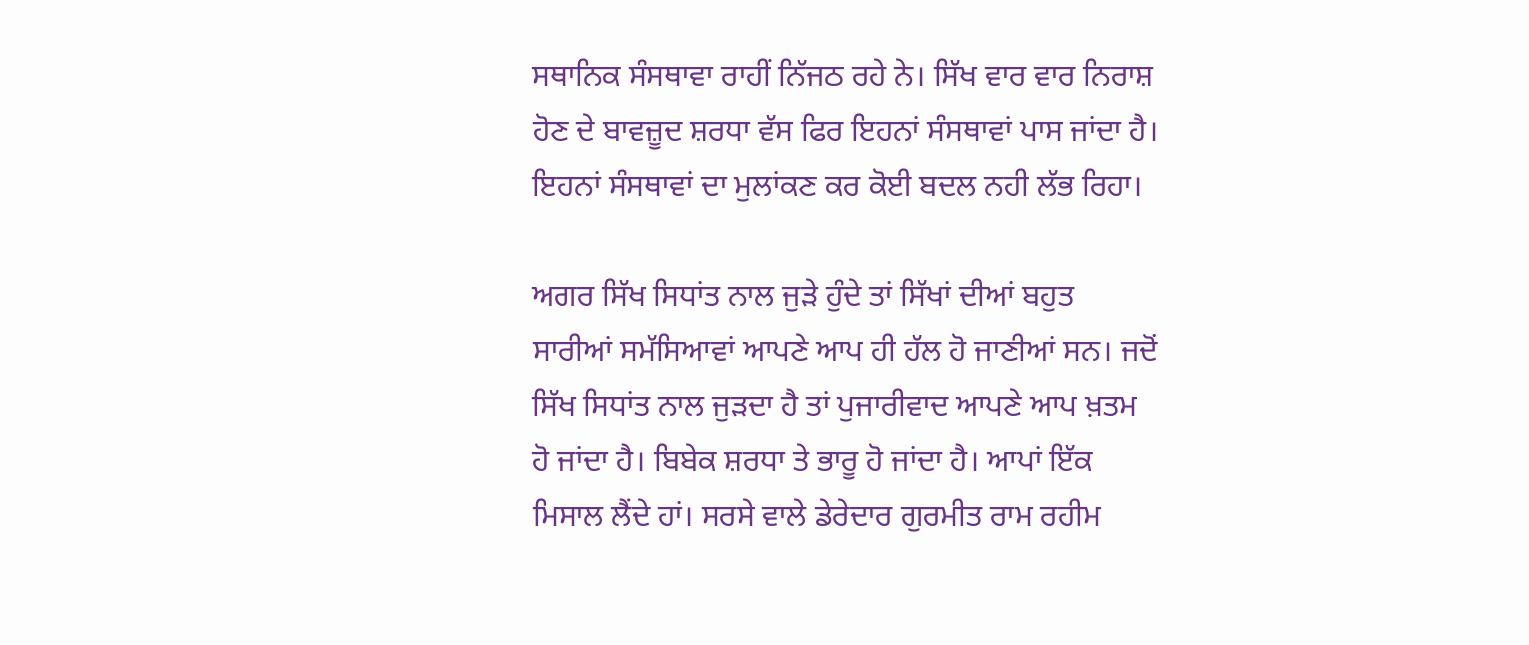ਸਥਾਨਿਕ ਸੰਸਥਾਵਾ ਰਾਹੀਂ ਨਿੱਜਠ ਰਹੇ ਨੇ। ਸਿੱਖ ਵਾਰ ਵਾਰ ਨਿਰਾਸ਼ ਹੋਣ ਦੇ ਬਾਵਜ਼ੂਦ ਸ਼ਰਧਾ ਵੱਸ ਫਿਰ ਇਹਨਾਂ ਸੰਸਥਾਵਾਂ ਪਾਸ ਜਾਂਦਾ ਹੈ। ਇਹਨਾਂ ਸੰਸਥਾਵਾਂ ਦਾ ਮੁਲਾਂਕਣ ਕਰ ਕੋਈ ਬਦਲ ਨਹੀ ਲੱਭ ਰਿਹਾ।

ਅਗਰ ਸਿੱਖ ਸਿਧਾਂਤ ਨਾਲ ਜੁੜੇ ਹੁੰਦੇ ਤਾਂ ਸਿੱਖਾਂ ਦੀਆਂ ਬਹੁਤ ਸਾਰੀਆਂ ਸਮੱਸਿਆਵਾਂ ਆਪਣੇ ਆਪ ਹੀ ਹੱਲ ਹੋ ਜਾਣੀਆਂ ਸਨ। ਜਦੋਂ ਸਿੱਖ ਸਿਧਾਂਤ ਨਾਲ ਜੁੜਦਾ ਹੈ ਤਾਂ ਪੁਜਾਰੀਵਾਦ ਆਪਣੇ ਆਪ ਖ਼ਤਮ ਹੋ ਜਾਂਦਾ ਹੈ। ਬਿਬੇਕ ਸ਼ਰਧਾ ਤੇ ਭਾਰੂ ਹੋ ਜਾਂਦਾ ਹੈ। ਆਪਾਂ ਇੱਕ ਮਿਸਾਲ ਲੈਂਦੇ ਹਾਂ। ਸਰਸੇ ਵਾਲੇ ਡੇਰੇਦਾਰ ਗੁਰਮੀਤ ਰਾਮ ਰਹੀਮ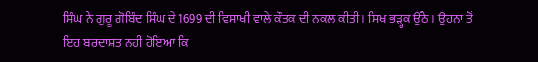ਸਿੰਘ ਨੇ ਗੁਰੂ ਗੋਬਿੰਦ ਸਿੰਘ ਦੇ 1699 ਦੀ ਵਿਸਾਖੀ ਵਾਲੇ ਕੌਤਕ ਦੀ ਨਕਲ ਕੀਤੀ। ਸਿਖ ਭੜ੍ਹਕ ਉੱਠੇ। ਉਹਨਾ ਤੋਂ ਇਹ ਬਰਦਾਸ਼ਤ ਨਹੀ ਹੋਇਆ ਕਿ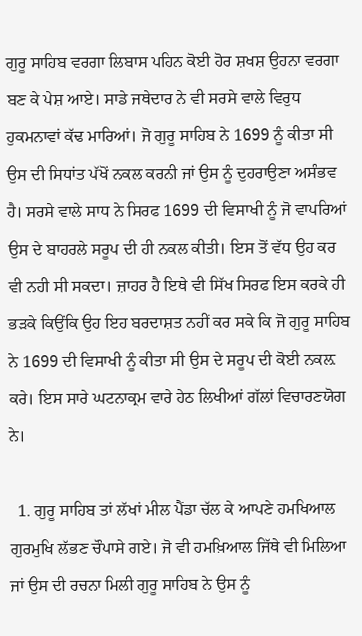ਗੁਰੂ ਸਾਹਿਬ ਵਰਗਾ ਲਿਬਾਸ ਪਹਿਨ ਕੋਈ ਹੋਰ ਸ਼ਖਸ਼ ਉਹਨਾ ਵਰਗਾ ਬਣ ਕੇ ਪੇਸ਼ ਆਏ। ਸਾਡੇ ਜਥੇਦਾਰ ਨੇ ਵੀ ਸਰਸੇ ਵਾਲੇ ਵਿਰੁਧ ਹੁਕਮਨਾਵਾਂ ਕੱਢ ਮਾਰਿਆਂ। ਜੋ ਗੁਰੂ ਸਾਹਿਬ ਨੇ 1699 ਨੂੰ ਕੀਤਾ ਸੀ ਉਸ ਦੀ ਸਿਧਾਂਤ ਪੱਖੋਂ ਨਕਲ ਕਰਨੀ ਜਾਂ ਉਸ ਨੂੰ ਦੁਹਰਾਉਣਾ ਅਸੰਭਵ ਹੈ। ਸਰਸੇ ਵਾਲੇ ਸਾਧ ਨੇ ਸਿਰਫ 1699 ਦੀ ਵਿਸਾਖੀ ਨੂੰ ਜੋ ਵਾਪਰਿਆਂ ਉਸ ਦੇ ਬਾਹਰਲੇ ਸਰੂਪ ਦੀ ਹੀ ਨਕਲ ਕੀਤੀ। ਇਸ ਤੋਂ ਵੱਧ ਉਹ ਕਰ ਵੀ ਨਹੀ ਸੀ ਸਕਦਾ। ਜ਼ਾਹਰ ਹੈ ਇਥੇ ਵੀ ਸਿੱਖ ਸਿਰਫ ਇਸ ਕਰਕੇ ਹੀ ਭੜਕੇ ਕਿਉਂਕਿ ਉਹ ਇਹ ਬਰਦਾਸ਼ਤ ਨਹੀਂ ਕਰ ਸਕੇ ਕਿ ਜੋ ਗੁਰੂ ਸਾਹਿਬ ਨੇ 1699 ਦੀ ਵਿਸਾਖੀ ਨੂੰ ਕੀਤਾ ਸੀ ਉਸ ਦੇ ਸਰੂਪ ਦੀ ਕੋਈ ਨਕਲ਼ ਕਰੇ। ਇਸ ਸਾਰੇ ਘਟਨਾਕ੍ਰਮ ਵਾਰੇ ਹੇਠ ਲਿਖੀਆਂ ਗੱਲਾਂ ਵਿਚਾਰਣਯੋਗ ਨੇ।

  1. ਗੁਰੂ ਸਾਹਿਬ ਤਾਂ ਲੱਖਾਂ ਮੀਲ ਪੈਂਡਾ ਚੱਲ ਕੇ ਆਪਣੇ ਹਮਖਿਆਲ ਗੁਰਮੁਖਿ ਲੱਭਣ ਚੌਪਾਸੇ ਗਏ। ਜੋ ਵੀ ਹਮਖ਼ਿਆਲ ਜਿੱਥੇ ਵੀ ਮਿਲਿਆ ਜਾਂ ਉਸ ਦੀ ਰਚਨਾ ਮਿਲੀ ਗੁਰੂ ਸਾਹਿਬ ਨੇ ਉਸ ਨੂੰ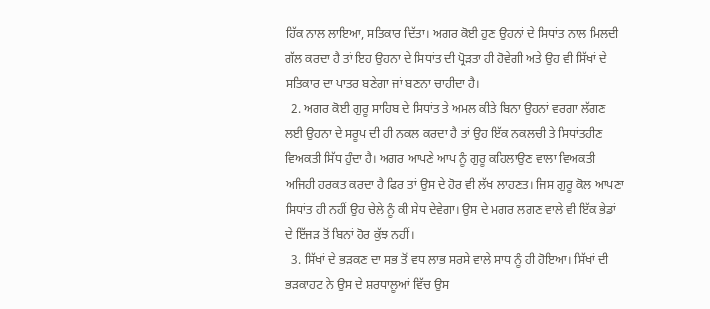ਹਿੱਕ ਨਾਲ ਲਾਇਆ, ਸਤਿਕਾਰ ਦਿੱਤਾ। ਅਗਰ ਕੋਈ ਹੁਣ ਉਹਨਾਂ ਦੇ ਸਿਧਾਂਤ ਨਾਲ ਮਿਲਦੀ ਗੱਲ ਕਰਦਾ ਹੈ ਤਾਂ ਇਹ ਉਹਨਾ ਦੇ ਸਿਧਾਂਤ ਦੀ ਪ੍ਰੋੜਤਾ ਹੀ ਹੋਵੇਗੀ ਅਤੇ ਉਹ ਵੀ ਸਿੱਖਾਂ ਦੇ ਸਤਿਕਾਰ ਦਾ ਪਾਤਰ ਬਣੇਗਾ ਜਾਂ ਬਣਨਾ ਚਾਹੀਦਾ ਹੈ।
  2. ਅਗਰ ਕੋਈ ਗੁਰੂ ਸਾਹਿਬ ਦੇ ਸਿਧਾਂਤ ਤੇ ਅਮਲ ਕੀਤੇ ਬਿਨਾ ਉਹਨਾਂ ਵਰਗਾ ਲੱਗਣ ਲਈ ਉਹਨਾ ਦੇ ਸਰੂਪ ਦੀ ਹੀ ਨਕਲ ਕਰਦਾ ਹੈ ਤਾਂ ਉਹ ਇੱਕ ਨਕਲਚੀ ਤੇ ਸਿਧਾਂਤਹੀਣ ਵਿਅਕਤੀ ਸਿੱਧ ਹੁੰਦਾ ਹੈ। ਅਗਰ ਆਪਣੇ ਆਪ ਨੂੰ ਗੁਰੂ ਕਹਿਲਾਉਣ ਵਾਲਾ ਵਿਅਕਤੀ ਅਜਿਹੀ ਹਰਕਤ ਕਰਦਾ ਹੈ ਫਿਰ ਤਾਂ ਉਸ ਦੇ ਹੋਰ ਵੀ ਲੱਖ ਲਾਹਣਤ। ਜਿਸ ਗੁਰੂ ਕੋਲ ਆਪਣਾ ਸਿਧਾਂਤ ਹੀ ਨਹੀਂ ਉਹ ਚੇਲੇ ਨੂੰ ਕੀ ਸੇਧ ਦੇਵੇਗਾ। ਉਸ ਦੇ ਮਗਰ ਲਗਣ ਵਾਲੇ ਵੀ ਇੱਕ ਭੇਡਾਂ ਦੇ ਇੱਜੜ ਤੋਂ ਬਿਨਾਂ ਹੋਰ ਕੁੱਝ ਨਹੀਂ।
  3. ਸਿੱਖਾਂ ਦੇ ਭੜਕਣ ਦਾ ਸਭ ਤੋਂ ਵਧ ਲਾਭ ਸਰਸੇ ਵਾਲੇ ਸਾਧ ਨੂੰ ਹੀ ਹੋਇਆ। ਸਿੱਖਾਂ ਦੀ ਭੜਕਾਹਟ ਨੇ ਉਸ ਦੇ ਸ਼ਰਧਾਲੂਆਂ ਵਿੱਚ ਉਸ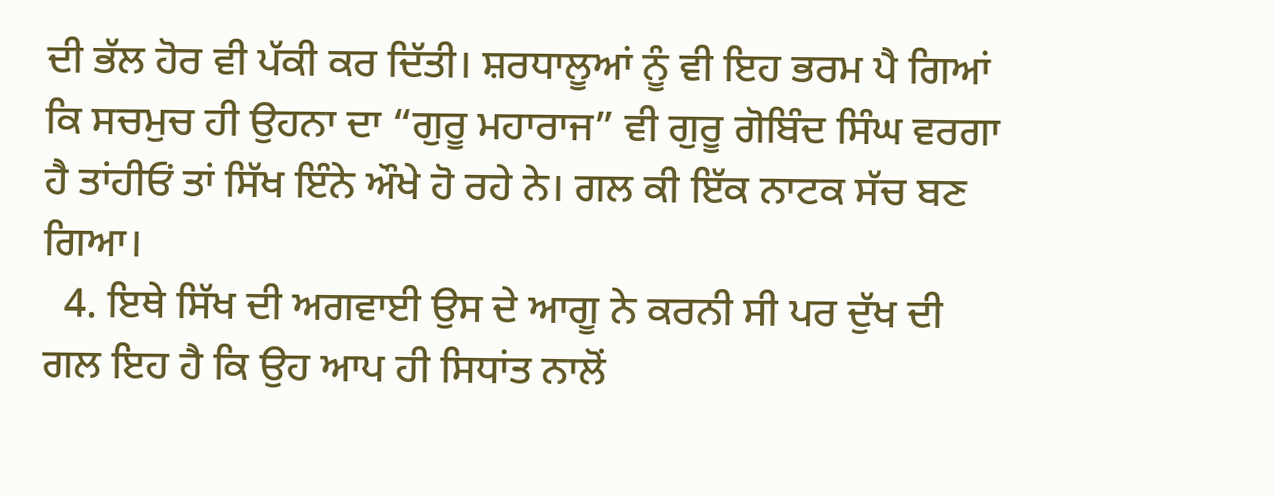ਦੀ ਭੱਲ ਹੋਰ ਵੀ ਪੱਕੀ ਕਰ ਦਿੱਤੀ। ਸ਼ਰਧਾਲੂਆਂ ਨੂੰ ਵੀ ਇਹ ਭਰਮ ਪੈ ਗਿਆਂ ਕਿ ਸਚਮੁਚ ਹੀ ਉਹਨਾ ਦਾ “ਗੁਰੂ ਮਹਾਰਾਜ” ਵੀ ਗੁਰੂ ਗੋਬਿੰਦ ਸਿੰਘ ਵਰਗਾ ਹੈ ਤਾਂਹੀਓਂ ਤਾਂ ਸਿੱਖ ਇੰਨੇ ਔਖੇ ਹੋ ਰਹੇ ਨੇ। ਗਲ ਕੀ ਇੱਕ ਨਾਟਕ ਸੱਚ ਬਣ ਗਿਆ।
  4. ਇਥੇ ਸਿੱਖ ਦੀ ਅਗਵਾਈ ਉਸ ਦੇ ਆਗੂ ਨੇ ਕਰਨੀ ਸੀ ਪਰ ਦੁੱਖ ਦੀ ਗਲ ਇਹ ਹੈ ਕਿ ਉਹ ਆਪ ਹੀ ਸਿਧਾਂਤ ਨਾਲੋਂ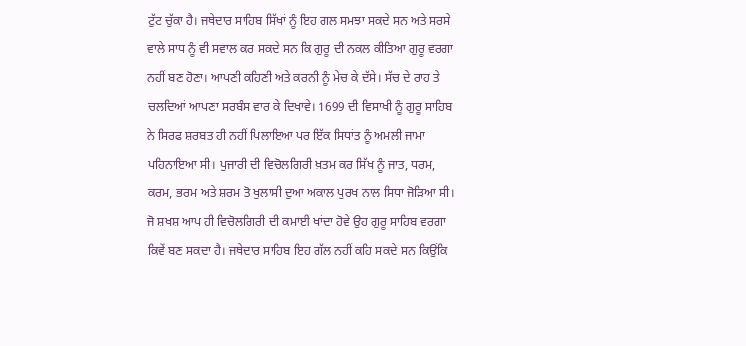ਟੁੱਟ ਚੁੱਕਾ ਹੈ। ਜਥੇਦਾਰ ਸਾਹਿਬ ਸਿੱਖਾਂ ਨੂੰ ਇਹ ਗਲ ਸਮਝਾ ਸਕਦੇ ਸਨ ਅਤੇ ਸਰਸੇ ਵਾਲੇ ਸਾਧ ਨੂੰ ਵੀ ਸਵਾਲ ਕਰ ਸਕਦੇ ਸਨ ਕਿ ਗੁਰੂ ਦੀ ਨਕਲ ਕੀਤਿਆ ਗੁਰੂ ਵਰਗਾ ਨਹੀਂ ਬਣ ਹੋਣਾ। ਆਪਣੀ ਕਹਿਣੀ ਅਤੇ ਕਰਨੀ ਨੂੰ ਮੇਚ ਕੇ ਦੱਸੇ। ਸੱਚ ਦੇ ਰਾਹ ਤੇ ਚਲਦਿਆਂ ਆਪਣਾ ਸਰਬੰਸ ਵਾਰ ਕੇ ਦਿਖਾਵੇ। 1699 ਦੀ ਵਿਸਾਖੀ ਨੂੰ ਗੁਰੂ ਸਾਹਿਬ ਨੇ ਸਿਰਫ ਸ਼ਰਬਤ ਹੀ ਨਹੀਂ ਪਿਲਾਇਆ ਪਰ ਇੱਕ ਸਿਧਾਂਤ ਨੂੰ ਅਮਲੀ ਜਾਮਾ ਪਹਿਨਾਇਆ ਸੀ। ਪੁਜਾਰੀ ਦੀ ਵਿਚੋਲਗਿਰੀ ਖ਼ਤਮ ਕਰ ਸਿੱਖ ਨੂੰ ਜਾਤ, ਧਰਮ, ਕਰਮ, ਭਰਮ ਅਤੇ ਸ਼ਰਮ ਤੋ ਖੁਲਾਸੀ ਦੁਆ ਅਕਾਲ ਪੁਰਖ ਨਾਲ ਸਿਧਾ ਜੋੜਿਆ ਸੀ। ਜੋ ਸ਼ਖਸ਼ ਆਪ ਹੀ ਵਿਚੋਲਗਿਰੀ ਦੀ ਕਮਾਈ ਖਾਂਦਾ ਹੋਵੇ ਉਹ ਗੁਰੂ ਸਾਹਿਬ ਵਰਗਾ ਕਿਵੇਂ ਬਣ ਸਕਦਾ ਹੈ। ਜਥੇਦਾਰ ਸਾਹਿਬ ਇਹ ਗੱਲ ਨਹੀਂ ਕਹਿ ਸਕਦੇ ਸਨ ਕਿਉਂਕਿ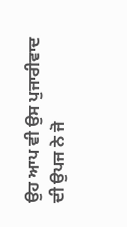ਉਹ ਆਪ ਵੀ ਉਸ ਪੁਜਾਰੀਵਾਦ ਦੀ ਉਪਜ ਨੇ ਜੋ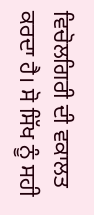ਵਿਚੋਲਗਿਰੀ ਦੀ ਵਕਾਲਤ ਕਰਦਾ ਹੈ। ਸੋ ਸਿੱਖ ਨੂੰ ਸਹੀ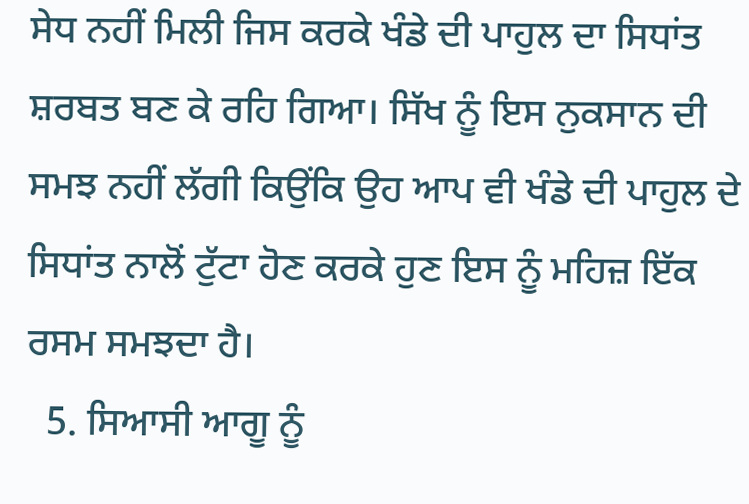ਸੇਧ ਨਹੀਂ ਮਿਲੀ ਜਿਸ ਕਰਕੇ ਖੰਡੇ ਦੀ ਪਾਹੁਲ ਦਾ ਸਿਧਾਂਤ ਸ਼ਰਬਤ ਬਣ ਕੇ ਰਹਿ ਗਿਆ। ਸਿੱਖ ਨੂੰ ਇਸ ਨੁਕਸਾਨ ਦੀ ਸਮਝ ਨਹੀਂ ਲੱਗੀ ਕਿਉਂਕਿ ਉਹ ਆਪ ਵੀ ਖੰਡੇ ਦੀ ਪਾਹੁਲ ਦੇ ਸਿਧਾਂਤ ਨਾਲੋਂ ਟੁੱਟਾ ਹੋਣ ਕਰਕੇ ਹੁਣ ਇਸ ਨੂੰ ਮਹਿਜ਼ ਇੱਕ ਰਸਮ ਸਮਝਦਾ ਹੈ।
  5. ਸਿਆਸੀ ਆਗੂ ਨੂੰ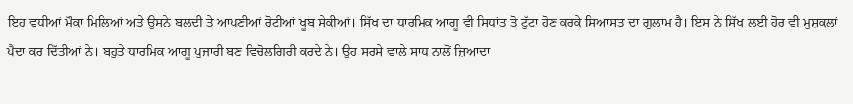ਇਹ ਵਧੀਆਂ ਮੌਕਾ ਮਿਲਿਆਂ ਅਤੇ ਉਸਨੇ ਬਲਦੀ ਤੇ ਆਪਣੀਆਂ ਰੋਟੀਆਂ ਖੂਬ ਸੇਕੀਆਂ। ਸਿੱਖ ਦਾ ਧਾਰਮਿਕ ਆਗੂ ਵੀ ਸਿਧਾਂਤ ਤੋ ਟੁੱਟਾ ਹੋਣ ਕਰਕੇ ਸਿਆਸਤ ਦਾ ਗੁਲਾਮ ਹੈ। ਇਸ ਨੇ ਸਿੱਖ ਲਈ ਹੋਰ ਵੀ ਮੁਸ਼ਕਲਾਂ ਪੈਦਾ ਕਰ ਦਿੱਤੀਆਂ ਨੇ। ਬਹੁਤੇ ਧਾਰਮਿਕ ਆਗੂ ਪੁਜਾਰੀ ਬਣ ਵਿਚੋਲਗਿਰੀ ਕਰਦੇ ਨੇ। ਉਹ ਸਰਸੇ ਵਾਲੇ ਸਾਧ ਨਾਲੋਂ ਜ਼ਿਆਦਾ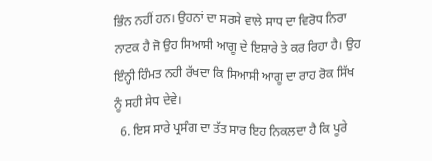ਭਿੰਨ ਨਹੀਂ ਹਨ। ਉਹਨਾਂ ਦਾ ਸਰਸੇ ਵਾਲੇ ਸਾਧ ਦਾ ਵਿਰੋਧ ਨਿਰਾ ਨਾਟਕ ਹੈ ਜੋ ਉਹ ਸਿਆਸੀ ਆਗੂ ਦੇ ਇਸ਼ਾਰੇ ਤੇ ਕਰ ਰਿਹਾ ਹੈ। ਉਹ ਇੰਨ੍ਹੀ ਹਿੰਮਤ ਨਹੀ ਰੱਖਦਾ ਕਿ ਸਿਆਸੀ ਆਗੂ ਦਾ ਰਾਹ ਰੋਕ ਸਿੱਖ ਨੂੰ ਸਹੀ ਸੇਧ ਦੇਵੇ।
  6. ਇਸ ਸਾਰੇ ਪ੍ਰਸੰਗ ਦਾ ਤੱਤ ਸਾਰ ਇਹ ਨਿਕਲਦਾ ਹੈ ਕਿ ਪੂਰੇ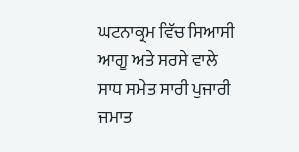ਘਟਨਾਕ੍ਰਮ ਵਿੱਚ ਸਿਆਸੀ ਆਗੂ ਅਤੇ ਸਰਸੇ ਵਾਲੇ ਸਾਧ ਸਮੇਤ ਸਾਰੀ ਪੁਜਾਰੀ ਜਮਾਤ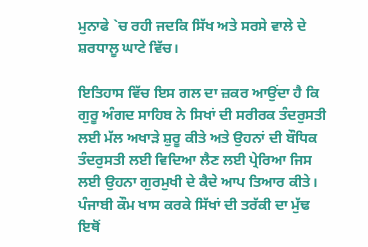ਮੁਨਾਫੇ `ਚ ਰਹੀ ਜਦਕਿ ਸਿੱਖ ਅਤੇ ਸਰਸੇ ਵਾਲੇ ਦੇ ਸ਼ਰਧਾਲੂ ਘਾਟੇ ਵਿੱਚ।

ਇਤਿਹਾਸ ਵਿੱਚ ਇਸ ਗਲ ਦਾ ਜ਼ਕਰ ਆਉਂਦਾ ਹੈ ਕਿ ਗੁਰੂ ਅੰਗਦ ਸਾਹਿਬ ਨੇ ਸਿਖਾਂ ਦੀ ਸਰੀਰਕ ਤੰਦਰੁਸਤੀ ਲਈ ਮੱਲ ਅਖਾੜੇ ਸ਼ੁਰੂ ਕੀਤੇ ਅਤੇ ਉਹਨਾਂ ਦੀ ਬੌਧਿਕ ਤੰਦਰੁਸਤੀ ਲਈ ਵਿਦਿਆ ਲੈਣ ਲਈ ਪ੍ਰੇਰਿਆ ਜਿਸ ਲਈ ਉਹਨਾ ਗੁਰਮੁਖੀ ਦੇ ਕੈਦੇ ਆਪ ਤਿਆਰ ਕੀਤੇ। ਪੰਜਾਬੀ ਕੌਮ ਖਾਸ ਕਰਕੇ ਸਿੱਖਾਂ ਦੀ ਤਰੱਕੀ ਦਾ ਮੁੱਢ ਇਥੋਂ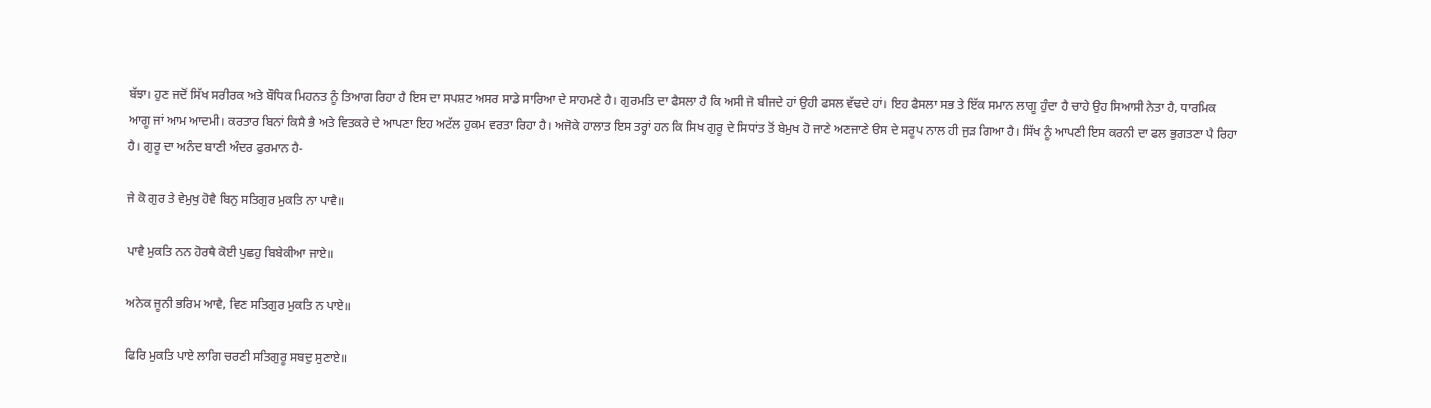ਬੱਝਾ। ਹੁਣ ਜਦੋਂ ਸਿੱਖ ਸਰੀਰਕ ਅਤੇ ਬੌਧਿਕ ਮਿਹਨਤ ਨੂੰ ਤਿਆਗ ਰਿਹਾ ਹੈ ਇਸ ਦਾ ਸਪਸ਼ਟ ਅਸਰ ਸਾਡੇ ਸਾਰਿਆ ਦੇ ਸਾਹਮਣੇ ਹੈ। ਗੁਰਮਤਿ ਦਾ ਫੈਸਲਾ ਹੈ ਕਿ ਅਸੀ ਜੋ ਬੀਜਦੇ ਹਾਂ ਉਹੀ ਫਸਲ ਵੱਢਦੇ ਹਾਂ। ਇਹ ਫੈਸਲਾ ਸਭ ਤੇ ਇੱਕ ਸਮਾਨ ਲਾਗੂ ਹੁੰਦਾ ਹੈ ਚਾਹੇ ਉਹ ਸਿਆਸੀ ਨੇਤਾ ਹੈ, ਧਾਰਮਿਕ ਆਗੂ ਜਾਂ ਆਮ ਆਦਮੀ। ਕਰਤਾਰ ਬਿਨਾਂ ਕਿਸੈ ਭੈ ਅਤੇ ਵਿਤਕਰੇ ਦੇ ਆਪਣਾ ਇਹ ਅਟੱਲ ਹੁਕਮ ਵਰਤਾ ਰਿਹਾ ਹੈ। ਅਜੋਕੇ ਹਾਲਾਤ ਇਸ ਤਰ੍ਹਾਂ ਹਨ ਕਿ ਸਿਖ ਗੁਰੂ ਦੇ ਸਿਧਾਂਤ ਤੋਂ ਬੇਮੁਖ ਹੋ ਜਾਣੇ ਅਣਜਾਣੇ ੳਸ ਦੇ ਸਰੂਪ ਨਾਲ ਹੀ ਜੁੜ ਗਿਆ ਹੈ। ਸਿੱਖ ਨੂੰ ਆਪਣੀ ਇਸ ਕਰਨੀ ਦਾ ਫਲ ਭੁਗਤਣਾ ਪੈ ਰਿਹਾ ਹੈ। ਗੁਰੂ ਦਾ ਅਨੰਦ ਬਾਣੀ ਅੰਦਰ ਫੁਰਮਾਨ ਹੈ-

ਜੇ ਕੋ ਗੁਰ ਤੇ ਵੇਮੁਖੁ ਹੋਵੈ ਬਿਨੁ ਸਤਿਗੁਰ ਮੁਕਤਿ ਨਾ ਪਾਵੈ॥

ਪਾਵੈ ਮੁਕਤਿ ਨਨ ਹੋਰਥੈ ਕੋਈ ਪੁਛਹੁ ਬਿਬੇਕੀਆ ਜਾਏ॥

ਅਨੇਕ ਜੂਨੀ ਭਰਿਮ ਆਵੈ, ਵਿਣ ਸਤਿਗੁਰ ਮੁਕਤਿ ਨ ਪਾਏ॥

ਫਿਰਿ ਮੁਕਤਿ ਪਾਏ ਲਾਗਿ ਚਰਣੀ ਸਤਿਗੁਰੂ ਸਬਦੁ ਸੁਣਾਏ॥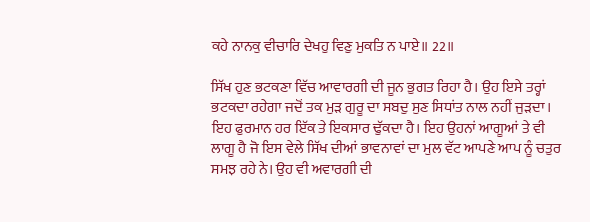ਕਹੇ ਨਾਨਕੁ ਵੀਚਾਰਿ ਦੇਖਹੁ ਵਿਣੁ ਮੁਕਤਿ ਨ ਪਾਏ॥ 22॥

ਸਿੱਖ ਹੁਣ ਭਟਕਣਾ ਵਿੱਚ ਆਵਾਰਗੀ ਦੀ ਜੂਨ ਭੁਗਤ ਰਿਹਾ ਹੈ। ਉਹ ਇਸੇ ਤਰ੍ਹਾਂ ਭਟਕਦਾ ਰਹੇਗਾ ਜਦੋਂ ਤਕ ਮੁੜ ਗੁਰੂ ਦਾ ਸਬਦੁ ਸੁਣ ਸਿਧਾਂਤ ਨਾਲ ਨਹੀਂ ਜੁੜਦਾ। ਇਹ ਫੁਰਮਾਨ ਹਰ ਇੱਕ ਤੇ ਇਕਸਾਰ ਢੁੱਕਦਾ ਹੈ। ਇਹ ਉਹਨਾਂ ਆਗੂਆਂ ਤੇ ਵੀ ਲਾਗੂ ਹੈ ਜੋ ਇਸ ਵੇਲੇ ਸਿੱਖ ਦੀਆਂ ਭਾਵਨਾਵਾਂ ਦਾ ਮੁਲ ਵੱਟ ਆਪਣੇ ਆਪ ਨੂੰ ਚਤੁਰ ਸਮਝ ਰਹੇ ਨੇ। ਉਹ ਵੀ ਅਵਾਰਗੀ ਦੀ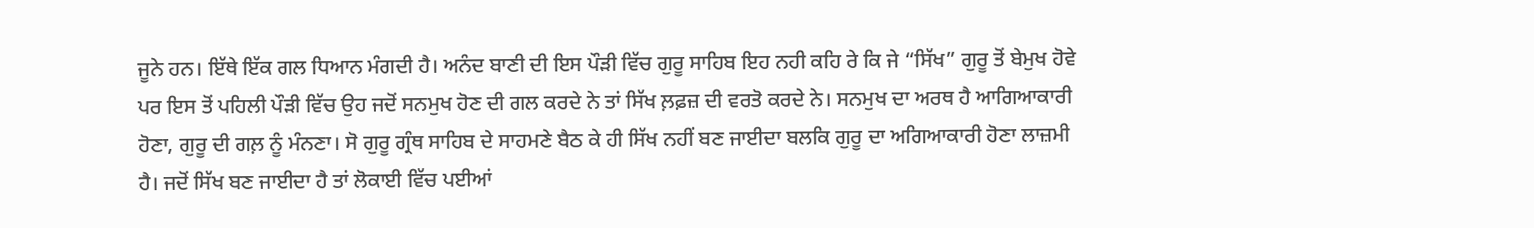ਜੂਨੇ ਹਨ। ਇੱਥੇ ਇੱਕ ਗਲ ਧਿਆਨ ਮੰਗਦੀ ਹੈ। ਅਨੰਦ ਬਾਣੀ ਦੀ ਇਸ ਪੌੜੀ ਵਿੱਚ ਗੁਰੂ ਸਾਹਿਬ ਇਹ ਨਹੀ ਕਹਿ ਰੇ ਕਿ ਜੇ “ਸਿੱਖ” ਗੁਰੂ ਤੋਂ ਬੇਮੁਖ ਹੋਵੇ ਪਰ ਇਸ ਤੋਂ ਪਹਿਲੀ ਪੌੜੀ ਵਿੱਚ ਉਹ ਜਦੋਂ ਸਨਮੁਖ ਹੋਣ ਦੀ ਗਲ ਕਰਦੇ ਨੇ ਤਾਂ ਸਿੱਖ ਲ਼ਫ਼ਜ਼ ਦੀ ਵਰਤੋ ਕਰਦੇ ਨੇ। ਸਨਮੁਖ ਦਾ ਅਰਥ ਹੈ ਆਗਿਆਕਾਰੀ ਹੋਣਾ, ਗੁਰੂ ਦੀ ਗਲ਼ ਨੂੰ ਮੰਨਣਾ। ਸੋ ਗੁਰੂ ਗ੍ਰੰਥ ਸਾਹਿਬ ਦੇ ਸਾਹਮਣੇ ਬੈਠ ਕੇ ਹੀ ਸਿੱਖ ਨਹੀਂ ਬਣ ਜਾਈਦਾ ਬਲਕਿ ਗੁਰੂ ਦਾ ਅਗਿਆਕਾਰੀ ਹੋਣਾ ਲਾਜ਼ਮੀ ਹੈ। ਜਦੋਂ ਸਿੱਖ ਬਣ ਜਾਈਦਾ ਹੈ ਤਾਂ ਲੋਕਾਈ ਵਿੱਚ ਪਈਆਂ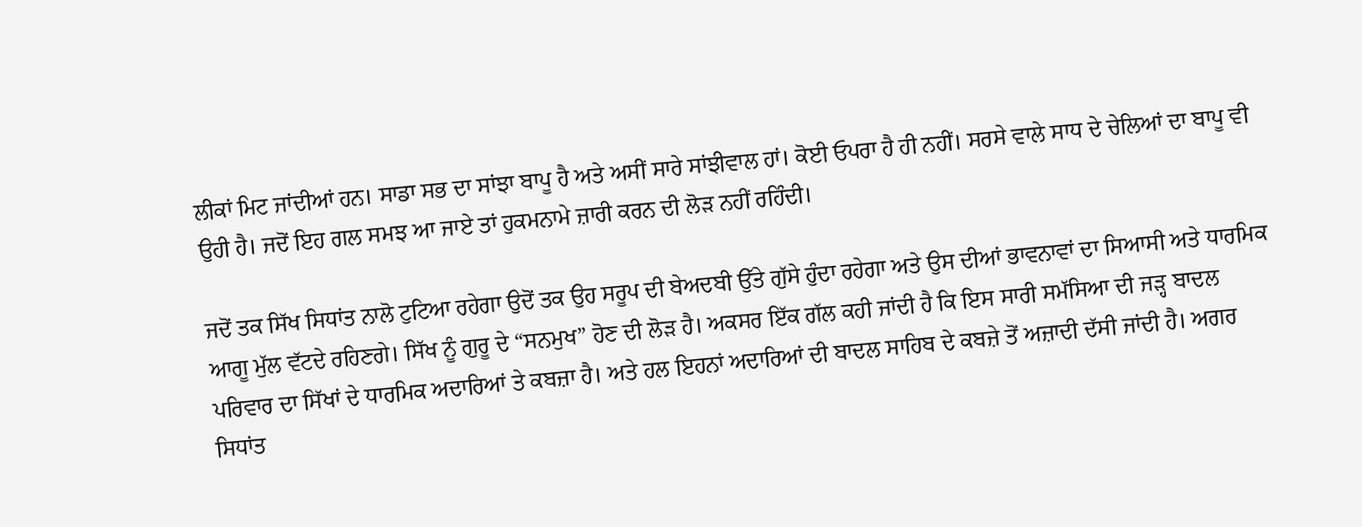ਲੀਕਾਂ ਮਿਟ ਜਾਂਦੀਆਂ ਹਨ। ਸਾਡਾ ਸਭ ਦਾ ਸਾਂਝਾ ਬਾਪੂ ਹੈ ਅਤੇ ਅਸੀਂ ਸਾਰੇ ਸਾਂਝੀਵਾਲ ਹਾਂ। ਕੋਈ ਓਪਰਾ ਹੈ ਹੀ ਨਹੀਂ। ਸਰਸੇ ਵਾਲੇ ਸਾਧ ਦੇ ਚੇਲਿਆਂ ਦਾ ਬਾਪੂ ਵੀ ਉਹੀ ਹੈ। ਜਦੋਂ ਇਹ ਗਲ ਸਮਝ ਆ ਜਾਏ ਤਾਂ ਹੁਕਮਨਾਮੇ ਜ਼ਾਰੀ ਕਰਨ ਦੀ ਲੋੜ ਨਹੀਂ ਰਹਿੰਦੀ।

ਜਦੋਂ ਤਕ ਸਿੱਖ ਸਿਧਾਂਤ ਨਾਲੋ ਟੁਟਿਆ ਰਹੇਗਾ ਉਦੋਂ ਤਕ ਉਹ ਸਰੂਪ ਦੀ ਬੇਅਦਬੀ ਉੱਤੇ ਗੁੱਸੇ ਹੁੰਦਾ ਰਹੇਗਾ ਅਤੇ ਉਸ ਦੀਆਂ ਭਾਵਨਾਵਾਂ ਦਾ ਸਿਆਸੀ ਅਤੇ ਧਾਰਮਿਕ ਆਗੂ ਮੁੱਲ ਵੱਟਦੇ ਰਹਿਣਗੇ। ਸਿੱਖ ਨੂੰ ਗੁਰੂ ਦੇ “ਸਨਮੁਖ” ਹੋਣ ਦੀ ਲੋੜ ਹੈ। ਅਕਸਰ ਇੱਕ ਗੱਲ ਕਹੀ ਜਾਂਦੀ ਹੈ ਕਿ ਇਸ ਸਾਰੀ ਸਮੱਸਿਆ ਦੀ ਜੜ੍ਹ ਬਾਦਲ ਪਰਿਵਾਰ ਦਾ ਸਿੱਖਾਂ ਦੇ ਧਾਰਮਿਕ ਅਦਾਰਿਆਂ ਤੇ ਕਬਜ਼ਾ ਹੈ। ਅਤੇ ਹਲ ਇਹਨਾਂ ਅਦਾਰਿਆਂ ਦੀ ਬਾਦਲ ਸਾਹਿਬ ਦੇ ਕਬਜ਼ੇ ਤੋਂ ਅਜ਼ਾਦੀ ਦੱਸੀ ਜਾਂਦੀ ਹੈ। ਅਗਰ ਸਿਧਾਂਤ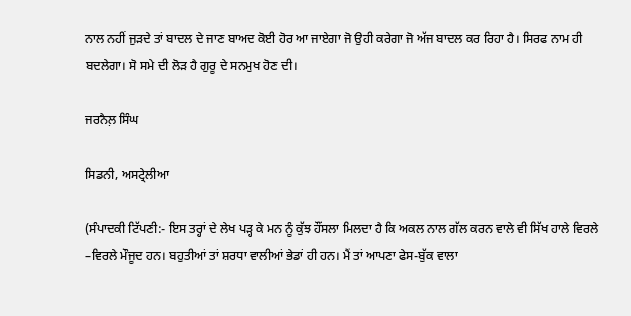ਨਾਲ ਨਹੀਂ ਜੁੜਦੇ ਤਾਂ ਬਾਦਲ ਦੇ ਜਾਣ ਬਾਅਦ ਕੋਈ ਹੋਰ ਆ ਜਾਏਗਾ ਜੋ ਉਹੀ ਕਰੇਗਾ ਜੋ ਅੱਜ ਬਾਦਲ ਕਰ ਰਿਹਾ ਹੈ। ਸਿਰਫ ਨਾਮ ਹੀ ਬਦਲੇਗਾ। ਸੋ ਸਮੇ ਦੀ ਲੋੜ ਹੈ ਗੁਰੂ ਦੇ ਸਨਮੁਖ ਹੋਣ ਦੀ।

ਜਰਨੈਲ਼ ਸਿੰਘ

ਸਿਡਨੀ, ਅਸਟ੍ਰੇਲੀਆ

(ਸੰਪਾਦਕੀ ਟਿੱਪਣੀ:- ਇਸ ਤਰ੍ਹਾਂ ਦੇ ਲੇਖ ਪੜ੍ਹ ਕੇ ਮਨ ਨੂੰ ਕੁੱਝ ਹੌਂਸਲਾ ਮਿਲਦਾ ਹੈ ਕਿ ਅਕਲ ਨਾਲ ਗੱਲ ਕਰਨ ਵਾਲੇ ਵੀ ਸਿੱਖ ਹਾਲੇ ਵਿਰਲੇ –ਵਿਰਲੇ ਮੌਜੂਦ ਹਨ। ਬਹੁਤੀਆਂ ਤਾਂ ਸ਼ਰਧਾ ਵਾਲੀਆਂ ਭੇਡਾਂ ਹੀ ਹਨ। ਮੈਂ ਤਾਂ ਆਪਣਾ ਫੇਸ-ਬੁੱਕ ਵਾਲਾ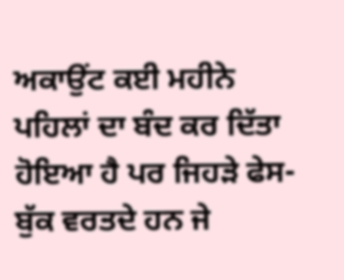ਅਕਾਉਂਟ ਕਈ ਮਹੀਨੇ ਪਹਿਲਾਂ ਦਾ ਬੰਦ ਕਰ ਦਿੱਤਾ ਹੋਇਆ ਹੈ ਪਰ ਜਿਹੜੇ ਫੇਸ-ਬੁੱਕ ਵਰਤਦੇ ਹਨ ਜੇ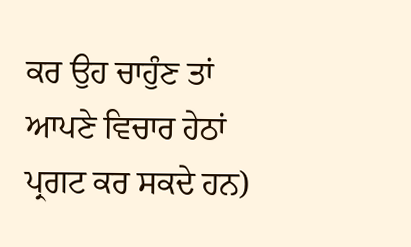ਕਰ ਉਹ ਚਾਹੁੰਣ ਤਾਂ ਆਪਣੇ ਵਿਚਾਰ ਹੇਠਾਂ ਪ੍ਰਗਟ ਕਰ ਸਕਦੇ ਹਨ)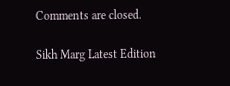Comments are closed.

Sikh Marg Latest Edition